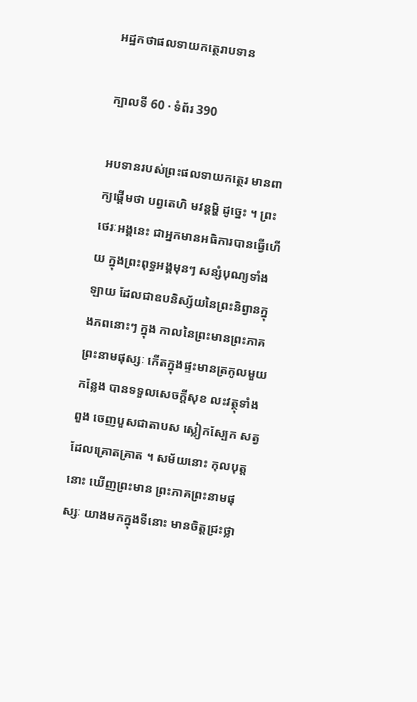អដ្ឋកថាផលទាយកត្ថេរាបទាន

ក្បាលទី 60 · ទំព័រ 390

អបទានរបស់ព្រះផលទាយកត្ថេរ មានពាក្យផ្តើមថា បព្វតេហិ មវន្តម្ហិ ដូច្នេះ ។ ព្រះថេរៈអង្គនេះ ជាអ្នកមានអធិការបានធ្វើហើយ ក្នុងព្រះពុទ្ធអង្គមុនៗ សន្សំបុណ្យទាំងឡាយ ដែលជាឧបនិស្ស័យនៃព្រះនិព្វានក្នុងភពនោះៗ ក្នុង កាលនៃព្រះមានព្រះភាគព្រះនាមផុស្សៈ កើតក្នុងផ្ទះមានត្រកូលមួយកន្លែង បានទទួលសេចក្តីសុខ លះវត្ថុទាំងពួង ចេញបួសជាតាបស ស្លៀកស្បែក សត្វដែលគ្រោតគ្រាត ។ សម័យនោះ កុលបុត្តនោះ ឃើញព្រះមាន ព្រះភាគព្រះនាមផុស្សៈ យាងមកក្នុងទីនោះ មានចិត្តជ្រះថ្លា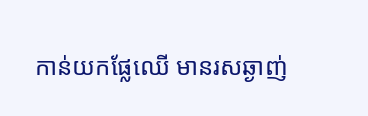កាន់យកផ្លែឈើ មានរសឆ្ងាញ់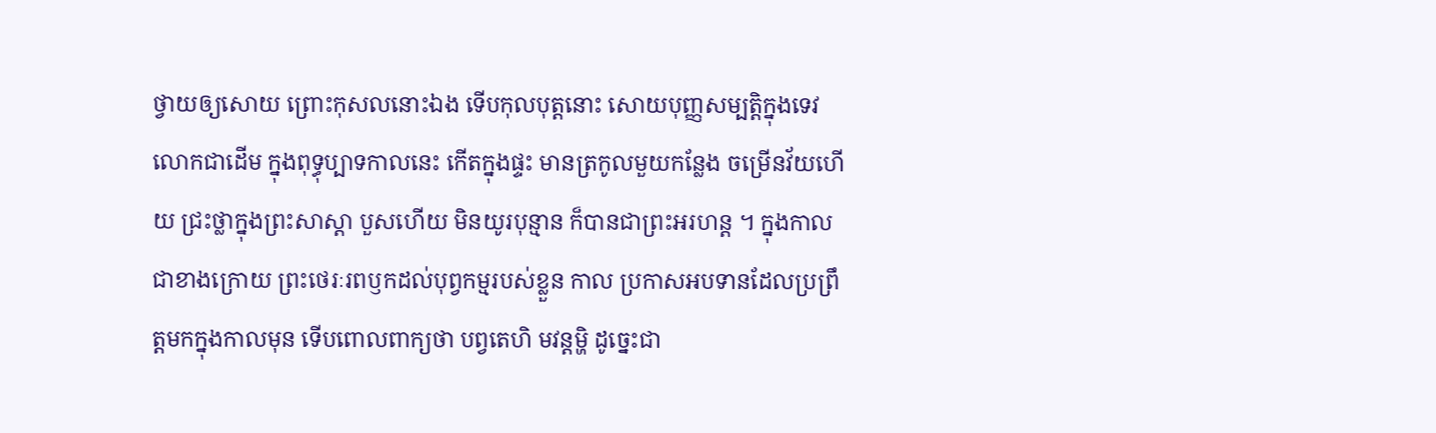ថ្វាយឲ្យសោយ ព្រោះកុសលនោះឯង ទើបកុលបុត្តនោះ សោយបុញ្ញសម្បត្តិក្នុងទេវលោកជាដើម ក្នុងពុទ្ធុប្បាទកាលនេះ កើតក្នុងផ្ទះ មានត្រកូលមួយកន្លែង ចម្រើនវ័យហើយ ជ្រះថ្លាក្នុងព្រះសាស្តា បួសហើយ មិនយូរបុន្មាន ក៏បានជាព្រះអរហន្ត ។ ក្នុងកាលជាខាងក្រោយ ព្រះថេរៈរពឫកដល់បុព្វកម្មរបស់ខ្លួន កាល ប្រកាសអបទានដែលប្រព្រឹត្តមកក្នុងកាលមុន ទើបពោលពាក្យថា បព្វតេហិ មវន្តម្ហិ ដូច្នេះជា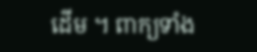ដើម ។ ពាក្យទាំង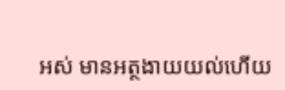អស់ មានអត្ថងាយយល់ហើយ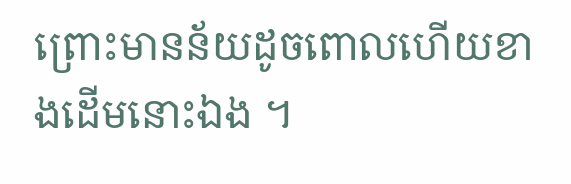ព្រោះមានន័យដូចពោលហើយខាងដើមនោះឯង ។